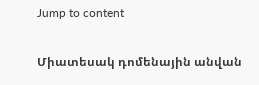Jump to content

Միատեսակ դոմենային անվան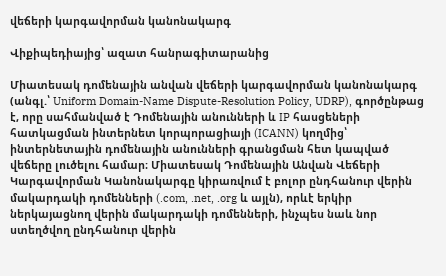վեճերի կարգավորման կանոնակարգ

Վիքիպեդիայից՝ ազատ հանրագիտարանից

Միատեսակ դոմենային անվան վեճերի կարգավորման կանոնակարգ (անգլ.՝ Uniform Domain-Name Dispute-Resolution Policy, UDRP), գործընթաց է, որը սահմանված է Դոմենային անունների և IP հասցեների հատկացման ինտերնետ կորպորացիայի (ICANN) կողմից՝ ինտերնետային դոմենային անունների գրանցման հետ կապված վեճերը լուծելու համար։ Միատեսակ Դոմենային Անվան Վեճերի Կարգավորման Կանոնակարգը կիրառվում է բոլոր ընդհանուր վերին մակարդակի դոմենների (.com, .net, .org և այլն), որևէ երկիր ներկայացնող վերին մակարդակի դոմենների, ինչպես նաև նոր ստեղծվող ընդհանուր վերին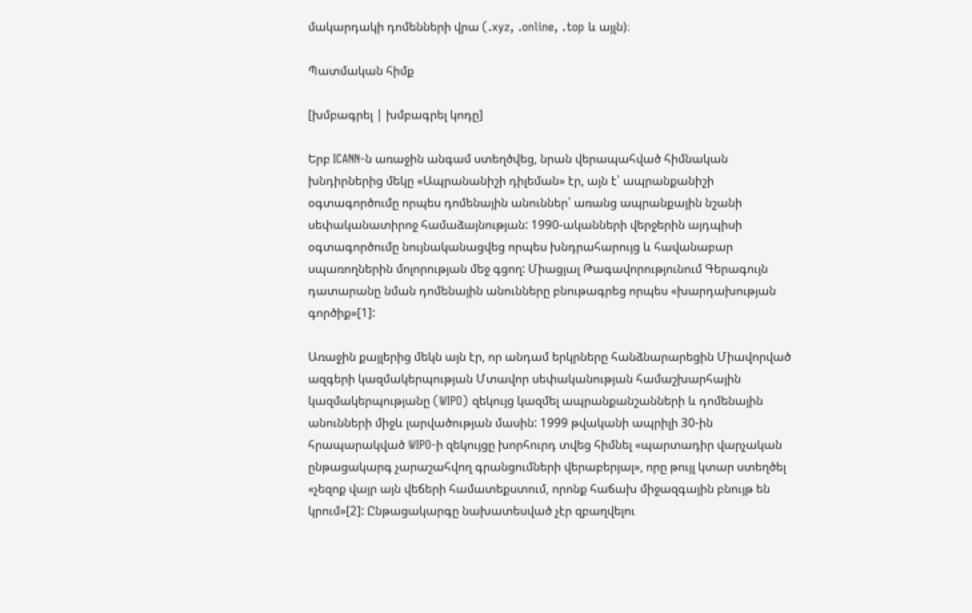մակարդակի դոմենների վրա (.xyz, .online, .top և այլն)։

Պատմական հիմք

[խմբագրել | խմբագրել կոդը]

Երբ ICANN-ն առաջին անգամ ստեղծվեց, նրան վերապահված հիմնական խնդիրներից մեկը «Ապրանանիշի դիլեման» էր, այն է՝ ապրանքանիշի օգտագործումը որպես դոմենային անուններ՝ առանց ապրանքային նշանի սեփականատիրոջ համաձայնության: 1990-ականների վերջերին այդպիսի օգտագործումը նույնականացվեց որպես խնդրահարույց և հավանաբար սպառողներին մոլորության մեջ գցող: Միացյալ Թագավորությունում Գերագույն դատարանը նման դոմենային անունները բնութագրեց որպես «խարդախության գործիք»[1]:

Առաջին քայլերից մեկն այն էր, որ անդամ երկրները հանձնարարեցին Միավորված ազգերի կազմակերպության Մտավոր սեփականության համաշխարհային կազմակերպությանը (WIPO) զեկույց կազմել ապրանքանշանների և դոմենային անունների միջև լարվածության մասին: 1999 թվականի ապրիլի 30-ին հրապարակված WIPO-ի զեկույցը խորհուրդ տվեց հիմնել «պարտադիր վարչական ընթացակարգ չարաշահվող գրանցումների վերաբերյալ», որը թույլ կտար ստեղծել «չեզոք վայր այն վեճերի համատեքստում, որոնք հաճախ միջազգային բնույթ են կրում»[2]: Ընթացակարգը նախատեսված չէր զբաղվելու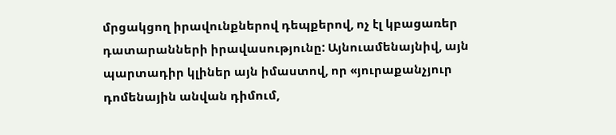մրցակցող իրավունքներով դեպքերով, ոչ էլ կբացառեր դատարանների իրավասությունը: Այնուամենայնիվ, այն պարտադիր կլիներ այն իմաստով, որ «յուրաքանչյուր դոմենային անվան դիմում,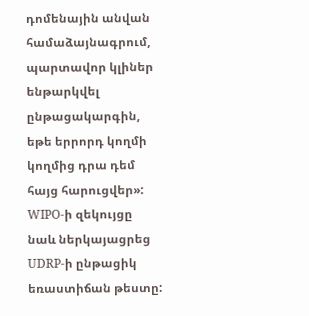դոմենային անվան համաձայնագրում, պարտավոր կլիներ ենթարկվել ընթացակարգին, եթե երրորդ կողմի կողմից դրա դեմ հայց հարուցվեր»: WIPO-ի զեկույցը նաև ներկայացրեց UDRP-ի ընթացիկ եռաստիճան թեստը: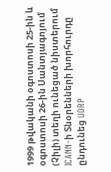1999 թվականի օգոստոսի 25-ին և օգոստոսի 26-ին Սանտյագոյում (Չիլի) տեղի ունեցած նիստերում ICANN-ի Տնօրենների խորհուրդը ընդունեց UDRP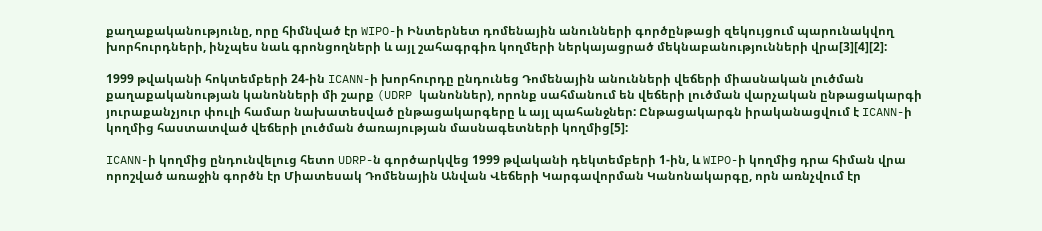քաղաքականությունը, որը հիմնված էր WIPO-ի Ինտերնետ դոմենային անունների գործընթացի զեկույցում պարունակվող խորհուրդների, ինչպես նաև գրոնցողների և այլ շահագրգիռ կողմերի ներկայացրած մեկնաբանությունների վրա[3][4][2]:

1999 թվականի հոկտեմբերի 24-ին ICANN-ի խորհուրդը ընդունեց Դոմենային անունների վեճերի միասնական լուծման քաղաքականության կանոնների մի շարք (UDRP կանոններ), որոնք սահմանում են վեճերի լուծման վարչական ընթացակարգի յուրաքանչյուր փուլի համար նախատեսված ընթացակարգերը և այլ պահանջներ: Ընթացակարգն իրականացվում է ICANN-ի կողմից հաստատված վեճերի լուծման ծառայության մասնագետների կողմից[5]:

ICANN-ի կողմից ընդունվելուց հետո UDRP-ն գործարկվեց 1999 թվականի դեկտեմբերի 1-ին, և WIPO-ի կողմից դրա հիման վրա որոշված առաջին գործն էր Միատեսակ Դոմենային Անվան Վեճերի Կարգավորման Կանոնակարգը, որն առնչվում էր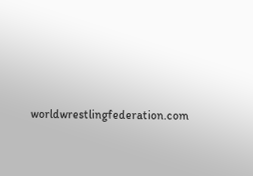worldwrestlingfederation.com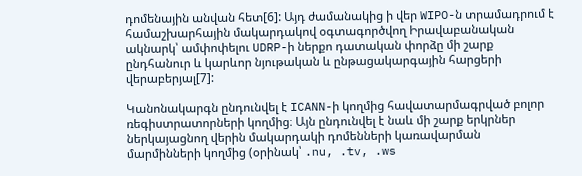դոմենային անվան հետ[6]: Այդ ժամանակից ի վեր WIPO-ն տրամադրում է համաշխարհային մակարդակով օգտագործվող Իրավաբանական ակնարկ՝ ամփոփելու UDRP-ի ներքո դատական փորձը մի շարք ընդհանուր և կարևոր նյութական և ընթացակարգային հարցերի վերաբերյալ[7]:

Կանոնակարգն ընդունվել է ICANN-ի կողմից հավատարմագրված բոլոր ռեգիստրատորների կողմից։ Այն ընդունվել է նաև մի շարք երկրներ ներկայացնող վերին մակարդակի դոմենների կառավարման մարմինների կողմից (օրինակ՝ .nu, .tv, .ws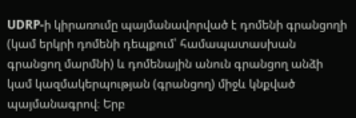UDRP-ի կիրառումը պայմանավորված է դոմենի գրանցողի (կամ երկրի դոմենի դեպքում՝ համապատասխան գրանցող մարմնի) և դոմենային անուն գրանցող անձի կամ կազմակերպության (գրանցող) միջև կնքված պայմանագրով։ Երբ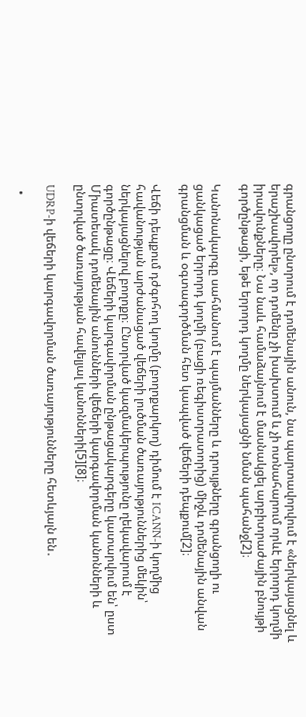գրանցողը ընտրում է դոմենային անուն, նա պարտավորվում է «ներկայացնել և երաշխավորել», որ դոմենը չի խախտում և չի ոտնահարում որևէ երրորդ կողմի իրավունքները։ Նա նաև համաձայնում է մասնակցել արբիտրաժային բնույթի գործընթացի, եթե երրորդ կողմը ներկայացնի նման պահանջ[2]։

Կանոնակարգը սահմանում է պայմանները և դրույթները գրանցողի ու ցանկացած երրորդ կողմի (բացի ռեգիստրատորից) միջև դոմենային անվան գրանցման և օգտագործման հետ կապված վեճերի դեպքում[2]։

Վեճի դեպքում դժգոհող կողմը (բողոքարկող) դիմում է ICANN-ի կողմից հավանության արժանացած վեճերի լուծման ծառայություններից մեկին՝ ներկայացնելով բողոքը։ Ընտրված կազմակերպությունը ղեկավարում է գործընթացը։ Վեճերի կարգավորման ընթացակարգերը կատարվում են՝ ըստ Միատեսակ դոմենային անունների վեճերի կարգավորման կանոնների և ընտրված ծառայության հավելյալ կանոնների[5][8]։

UDRP-ի վեճերի կարգավորման ծառայությունները հետևյալն են․

  •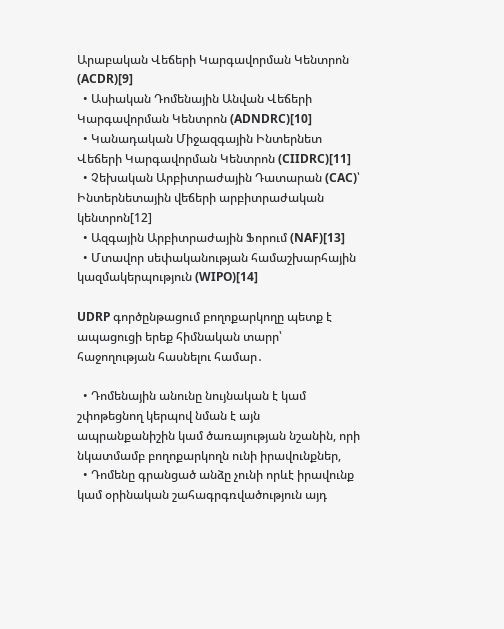Արաբական Վեճերի Կարգավորման Կենտրոն (ACDR)[9]
  • Ասիական Դոմենային Անվան Վեճերի Կարգավորման Կենտրոն (ADNDRC)[10]
  • Կանադական Միջազգային Ինտերնետ Վեճերի Կարգավորման Կենտրոն (CIIDRC)[11]
  • Չեխական Արբիտրաժային Դատարան (CAC)՝ Ինտերնետային վեճերի արբիտրաժական կենտրոն[12]
  • Ազգային Արբիտրաժային Ֆորում (NAF)[13]
  • Մտավոր սեփականության համաշխարհային կազմակերպություն (WIPO)[14]

UDRP գործընթացում բողոքարկողը պետք է ապացուցի երեք հիմնական տարր՝ հաջողության հասնելու համար․

  • Դոմենային անունը նույնական է կամ շփոթեցնող կերպով նման է այն ապրանքանիշին կամ ծառայության նշանին, որի նկատմամբ բողոքարկողն ունի իրավունքներ,
  • Դոմենը գրանցած անձը չունի որևէ իրավունք կամ օրինական շահագրգռվածություն այդ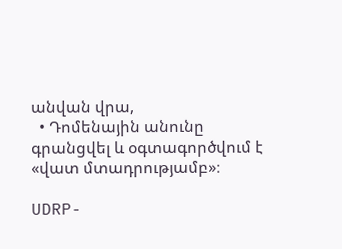անվան վրա,
  • Դոմենային անունը գրանցվել և օգտագործվում է «վատ մտադրությամբ»։

UDRP-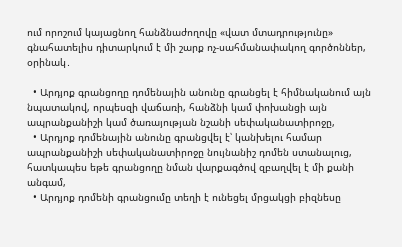ում որոշում կայացնող հանձնաժողովը «վատ մտադրությունը» գնահատելիս դիտարկում է մի շարք ոչ-սահմանափակող գործոններ, օրինակ․

  • Արդյոք գրանցողը դոմենային անունը գրանցել է հիմնականում այն նպատակով, որպեսզի վաճառի, հանձնի կամ փոխանցի այն ապրանքանիշի կամ ծառայության նշանի սեփականատիրոջը,
  • Արդյոք դոմենային անունը գրանցվել է՝ կանխելու համար ապրանքանիշի սեփականատիրոջը նույնանիշ դոմեն ստանալուց, հատկապես եթե գրանցողը նման վարքագծով զբաղվել է մի քանի անգամ,
  • Արդյոք դոմենի գրանցումը տեղի է ունեցել մրցակցի բիզնեսը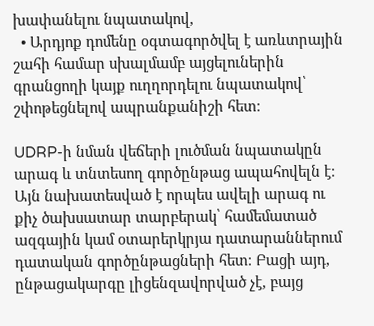խափանելու նպատակով,
  • Արդյոք դոմենը օգտագործվել է առևտրային շահի համար սխալմամբ այցելուներին գրանցողի կայք ուղղորդելու նպատակով՝ շփոթեցնելով ապրանքանիշի հետ։

UDRP-ի նման վեճերի լուծման նպատակըն արագ և տնտեսող գործընթաց ապահովելն է։ Այն նախատեսված է որպես ավելի արագ ու քիչ ծախսատար տարբերակ՝ համեմատած ազգային կամ օտարերկրյա դատարաններում դատական գործընթացների հետ։ Բացի այդ, ընթացակարգը լիցենզավորված չէ, բայց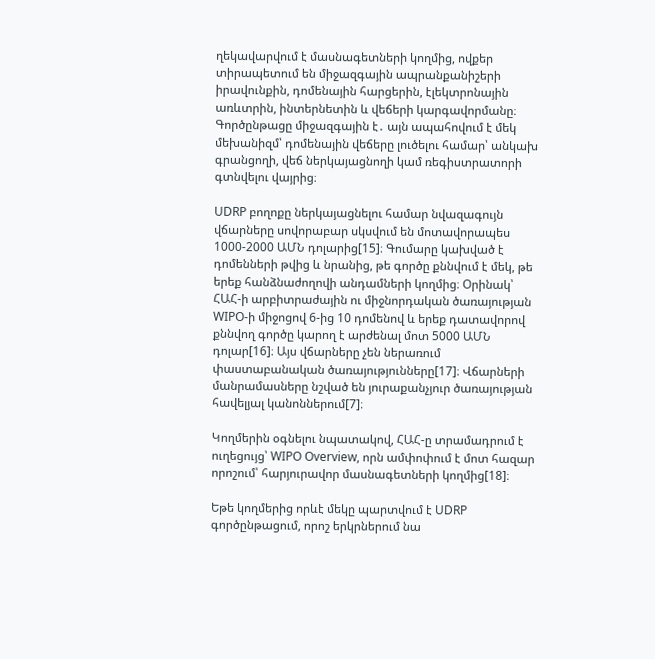ղեկավարվում է մասնագետների կողմից, ովքեր տիրապետում են միջազգային ապրանքանիշերի իրավունքին, դոմենային հարցերին, էլեկտրոնային առևտրին, ինտերնետին և վեճերի կարգավորմանը։ Գործընթացը միջազգային է․ այն ապահովում է մեկ մեխանիզմ՝ դոմենային վեճերը լուծելու համար՝ անկախ գրանցողի, վեճ ներկայացնողի կամ ռեգիստրատորի գտնվելու վայրից։

UDRP բողոքը ներկայացնելու համար նվազագույն վճարները սովորաբար սկսվում են մոտավորապես 1000-2000 ԱՄՆ դոլարից[15]։ Գումարը կախված է դոմենների թվից և նրանից, թե գործը քննվում է մեկ, թե երեք հանձնաժողովի անդամների կողմից։ Օրինակ՝ ՀԱՀ-ի արբիտրաժային ու միջնորդական ծառայության WIPO-ի միջոցով 6-ից 10 դոմենով և երեք դատավորով քննվող գործը կարող է արժենալ մոտ 5000 ԱՄՆ դոլար[16]։ Այս վճարները չեն ներառում փաստաբանական ծառայությունները[17]։ Վճարների մանրամասները նշված են յուրաքանչյուր ծառայության հավելյալ կանոններում[7]։

Կողմերին օգնելու նպատակով, ՀԱՀ-ը տրամադրում է ուղեցույց՝ WIPO Overview, որն ամփոփում է մոտ հազար որոշում՝ հարյուրավոր մասնագետների կողմից[18]։

Եթե կողմերից որևէ մեկը պարտվում է UDRP գործընթացում, որոշ երկրներում նա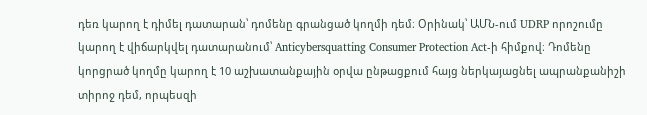դեռ կարող է դիմել դատարան՝ դոմենը գրանցած կողմի դեմ։ Օրինակ՝ ԱՄՆ-ում UDRP որոշումը կարող է վիճարկվել դատարանում՝ Anticybersquatting Consumer Protection Act-ի հիմքով։ Դոմենը կորցրած կողմը կարող է 10 աշխատանքային օրվա ընթացքում հայց ներկայացնել ապրանքանիշի տիրոջ դեմ, որպեսզի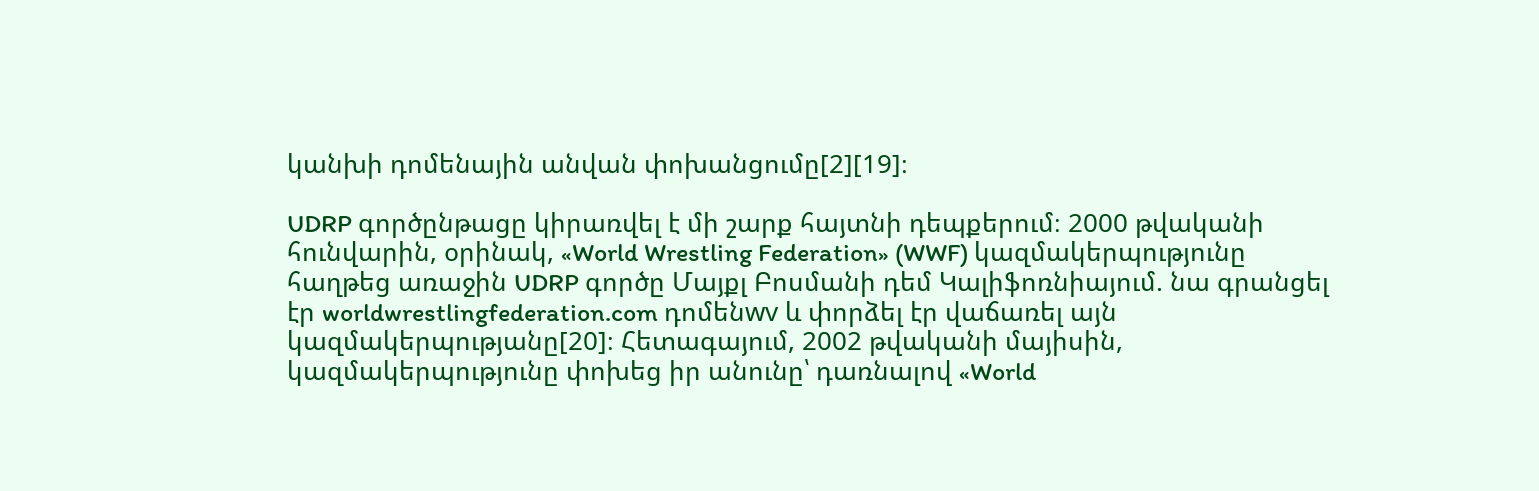կանխի դոմենային անվան փոխանցումը[2][19]։

UDRP գործընթացը կիրառվել է մի շարք հայտնի դեպքերում։ 2000 թվականի հունվարին, օրինակ, «World Wrestling Federation» (WWF) կազմակերպությունը հաղթեց առաջին UDRP գործը Մայքլ Բոսմանի դեմ Կալիֆոռնիայում. նա գրանցել էր worldwrestlingfederation.com դոմենwv և փորձել էր վաճառել այն կազմակերպությանը[20]։ Հետագայում, 2002 թվականի մայիսին, կազմակերպությունը փոխեց իր անունը՝ դառնալով «World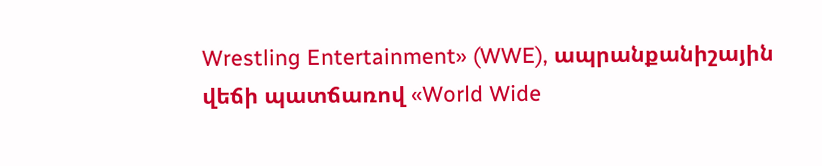Wrestling Entertainment» (WWE), ապրանքանիշային վեճի պատճառով «World Wide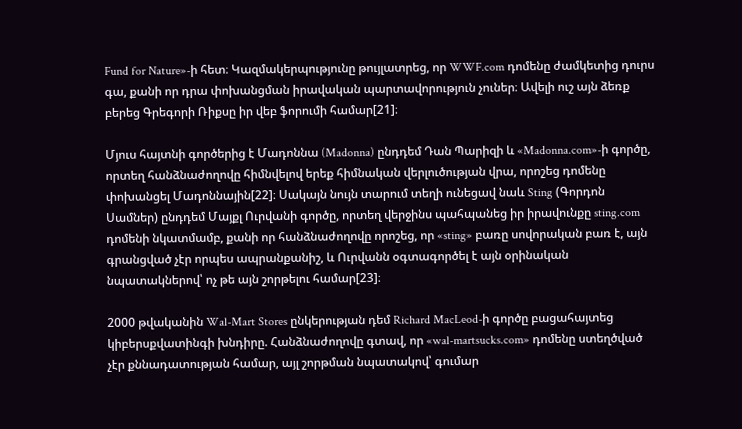Fund for Nature»-ի հետ։ Կազմակերպությունը թույլատրեց, որ WWF.com դոմենը ժամկետից դուրս գա, քանի որ դրա փոխանցման իրավական պարտավորություն չուներ։ Ավելի ուշ այն ձեռք բերեց Գրեգորի Ռիքսը իր վեբ ֆորումի համար[21]։

Մյուս հայտնի գործերից է Մադոննա (Madonna) ընդդեմ Դան Պարիզի և «Madonna.com»-ի գործը, որտեղ հանձնաժողովը հիմնվելով երեք հիմնական վերլուծության վրա, որոշեց դոմենը փոխանցել Մադոննային[22]։ Սակայն նույն տարում տեղի ունեցավ նաև Sting (Գորդոն Սամներ) ընդդեմ Մայքլ Ուրվանի գործը, որտեղ վերջինս պահպանեց իր իրավունքը sting.com դոմենի նկատմամբ, քանի որ հանձնաժողովը որոշեց, որ «sting» բառը սովորական բառ է, այն գրանցված չէր որպես ապրանքանիշ, և Ուրվանն օգտագործել է այն օրինական նպատակներով՝ ոչ թե այն շորթելու համար[23]։

2000 թվականին Wal-Mart Stores ընկերության դեմ Richard MacLeod-ի գործը բացահայտեց կիբերսքվատինգի խնդիրը. Հանձնաժողովը գտավ, որ «wal-martsucks.com» դոմենը ստեղծված չէր քննադատության համար, այլ շորթման նպատակով՝ գումար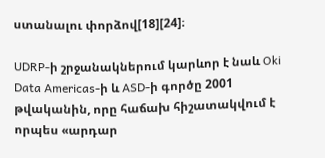ստանալու փորձով[18][24]։

UDRP-ի շրջանակներում կարևոր է նաև Oki Data Americas-ի և ASD-ի գործը 2001 թվականին, որը հաճախ հիշատակվում է որպես «արդար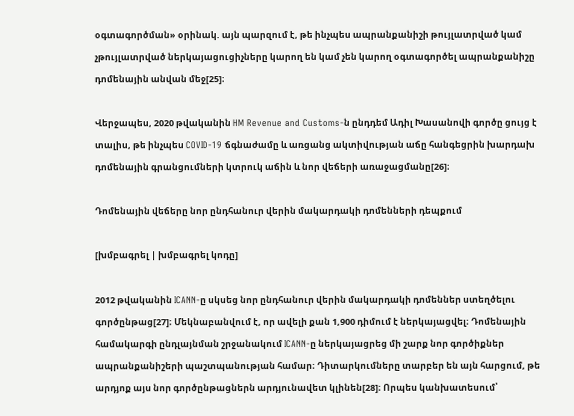օգտագործման» օրինակ. այն պարզում է, թե ինչպես ապրանքանիշի թույլատրված կամ չթույլատրված ներկայացուցիչները կարող են կամ չեն կարող օգտագործել ապրանքանիշը դոմենային անվան մեջ[25]։

Վերջապես, 2020 թվականին HM Revenue and Customs-ն ընդդեմ Ադիլ Խասանովի գործը ցույց է տալիս, թե ինչպես COVID-19 ճգնաժամը և առցանց ակտիվության աճը հանգեցրին խարդախ դոմենային գրանցումների կտրուկ աճին և նոր վեճերի առաջացմանը[26]։

Դոմենային վեճերը նոր ընդհանուր վերին մակարդակի դոմենների դեպքում

[խմբագրել | խմբագրել կոդը]

2012 թվականին ICANN-ը սկսեց նոր ընդհանուր վերին մակարդակի դոմեններ ստեղծելու գործընթաց[27]։ Մեկնաբանվում է, որ ավելի քան 1,900 դիմում է ներկայացվել։ Դոմենային համակարգի ընդլայնման շրջանակում ICANN-ը ներկայացրեց մի շարք նոր գործիքներ ապրանքանիշերի պաշտպանության համար։ Դիտարկումները տարբեր են այն հարցում, թե արդյոք այս նոր գործընթացներն արդյունավետ կլինեն[28]։ Որպես կանխատեսում՝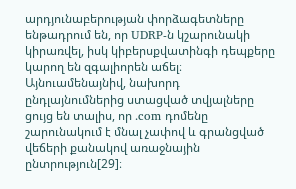արդյունաբերության փորձագետները ենթադրում են, որ UDRP-ն կշարունակի կիրառվել, իսկ կիբերսքվատինգի դեպքերը կարող են զգալիորեն աճել։ Այնուամենայնիվ, նախորդ ընդլայնումներից ստացված տվյալները ցույց են տալիս, որ ․com դոմենը շարունակում է մնալ չափով և գրանցված վեճերի քանակով առաջնային ընտրություն[29]։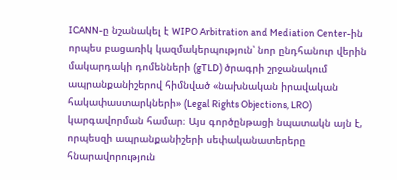ICANN-ը նշանակել է WIPO Arbitration and Mediation Center-ին որպես բացառիկ կազմակերպություն՝ նոր ընդհանուր վերին մակարդակի դոմենների (gTLD) ծրագրի շրջանակում ապրանքանիշերով հիմնված «նախնական իրավական հակափաստարկների» (Legal Rights Objections, LRO) կարգավորման համար։ Այս գործընթացի նպատակն այն է, որպեսզի ապրանքանիշերի սեփականատերերը հնարավորություն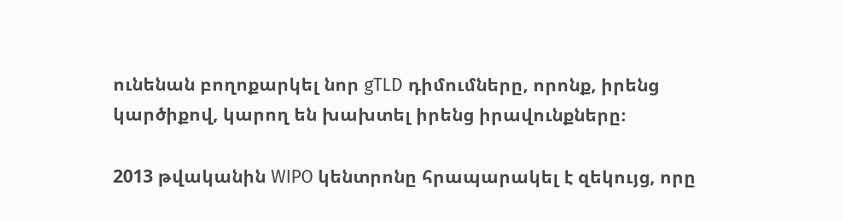ունենան բողոքարկել նոր gTLD դիմումները, որոնք, իրենց կարծիքով, կարող են խախտել իրենց իրավունքները։

2013 թվականին WIPO կենտրոնը հրապարակել է զեկույց, որը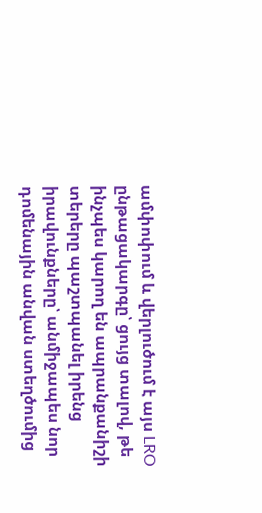ամփոփում և վերլուծում է այս LRO ընթացակարգը՝ ցույց տալով, թե ինչպես կարող են ապրանքանիշի տերերը պաշտպանել իրենց իրավունքները՝ անմիջապես նոր դոմենային անվան ստեղծումից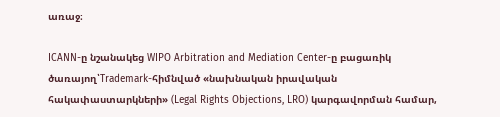առաջ։

ICANN-ը նշանակեց WIPO Arbitration and Mediation Center-ը բացառիկ ծառայող՝Trademark-հիմնված «նախնական իրավական հակափաստարկների» (Legal Rights Objections, LRO) կարգավորման համար,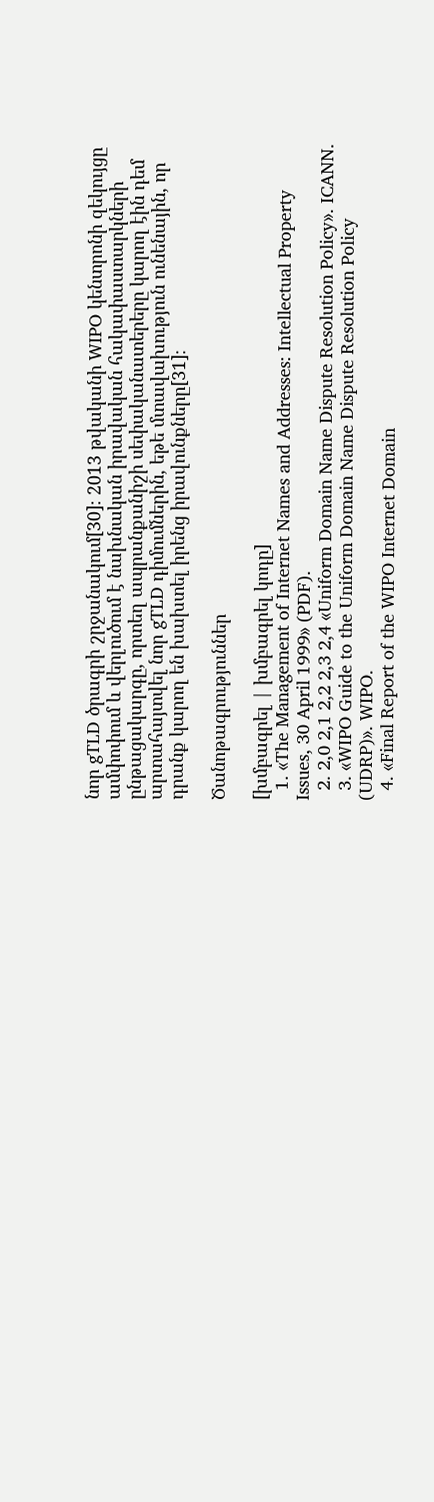նոր gTLD ծրագրի շրջանակում[30]։ 2013 թվականի WIPO կենտրոնի զեկույցը ամփոփում և վերլուծում է նախնական իրավական հակափաստարկների ընթացակարգը, որտեղ ապրանքանիշի սեփականատերերը կարող էին դեմ արտահայտվել նոր gTLD դիմումներին, եթե մտավախություն ունենային, որ դրանք կարող են խախտել իրենց իրավունքները[31]։

Ծանոթագրություններ

[խմբագրել | խմբագրել կոդը]
  1. «The Management of Internet Names and Addresses: Intellectual Property Issues, 30 April 1999» (PDF).
  2. 2,0 2,1 2,2 2,3 2,4 «Uniform Domain Name Dispute Resolution Policy». ICANN.
  3. «WIPO Guide to the Uniform Domain Name Dispute Resolution Policy (UDRP)». WIPO.
  4. «Final Report of the WIPO Internet Domain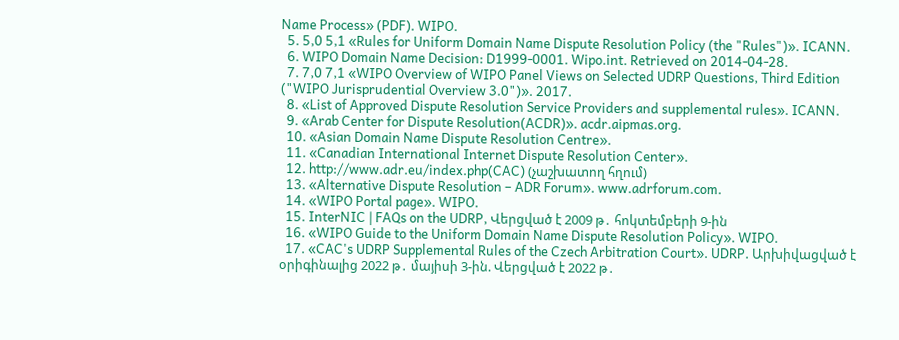Name Process» (PDF). WIPO.
  5. 5,0 5,1 «Rules for Uniform Domain Name Dispute Resolution Policy (the "Rules")». ICANN.
  6. WIPO Domain Name Decision: D1999-0001. Wipo.int. Retrieved on 2014-04-28.
  7. 7,0 7,1 «WIPO Overview of WIPO Panel Views on Selected UDRP Questions, Third Edition ("WIPO Jurisprudential Overview 3.0")». 2017.
  8. «List of Approved Dispute Resolution Service Providers and supplemental rules». ICANN.
  9. «Arab Center for Dispute Resolution(ACDR)». acdr.aipmas.org.
  10. «Asian Domain Name Dispute Resolution Centre».
  11. «Canadian International Internet Dispute Resolution Center».
  12. http://www.adr.eu/index.php(CAC) (չաշխատող հղում)
  13. «Alternative Dispute Resolution – ADR Forum». www.adrforum.com.
  14. «WIPO Portal page». WIPO.
  15. InterNIC | FAQs on the UDRP, Վերցված է 2009 թ․ հոկտեմբերի 9-ին
  16. «WIPO Guide to the Uniform Domain Name Dispute Resolution Policy». WIPO.
  17. «CAC's UDRP Supplemental Rules of the Czech Arbitration Court». UDRP. Արխիվացված է օրիգինալից 2022 թ․ մայիսի 3-ին. Վերցված է 2022 թ․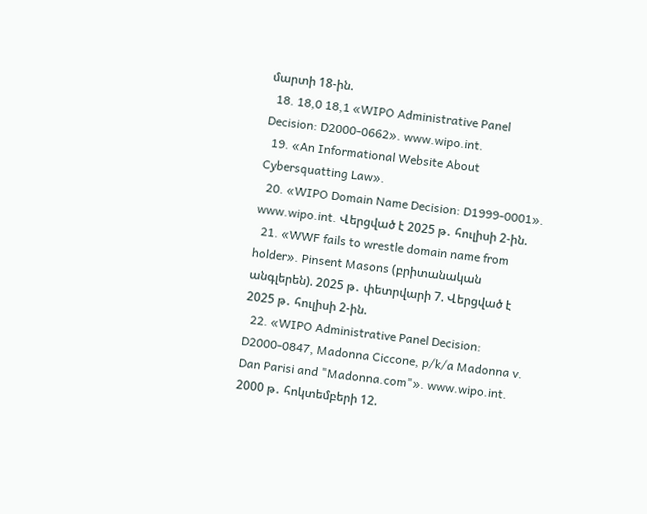մարտի 18-ին.
  18. 18,0 18,1 «WIPO Administrative Panel Decision: D2000-0662». www.wipo.int.
  19. «An Informational Website About Cybersquatting Law».
  20. «WIPO Domain Name Decision: D1999-0001». www.wipo.int. Վերցված է 2025 թ․ հուլիսի 2-ին.
  21. «WWF fails to wrestle domain name from holder». Pinsent Masons (բրիտանական անգլերեն). 2025 թ․ փետրվարի 7. Վերցված է 2025 թ․ հուլիսի 2-ին.
  22. «WIPO Administrative Panel Decision: D2000-0847, Madonna Ciccone, p/k/a Madonna v. Dan Parisi and "Madonna.com"». www.wipo.int. 2000 թ․ հոկտեմբերի 12.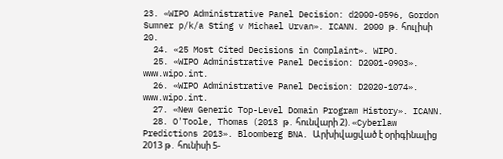23. «WIPO Administrative Panel Decision: d2000-0596, Gordon Sumner p/k/a Sting v Michael Urvan». ICANN. 2000 թ․ հուլիսի 20.
  24. «25 Most Cited Decisions in Complaint». WIPO.
  25. «WIPO Administrative Panel Decision: D2001-0903». www.wipo.int.
  26. «WIPO Administrative Panel Decision: D2020-1074». www.wipo.int.
  27. «New Generic Top-Level Domain Program History». ICANN.
  28. O'Toole, Thomas (2013 թ․ հունվարի 2). «Cyberlaw Predictions 2013». Bloomberg BNA. Արխիվացված է օրիգինալից 2013 թ․ հունիսի 5-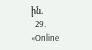ին.
  29. «Online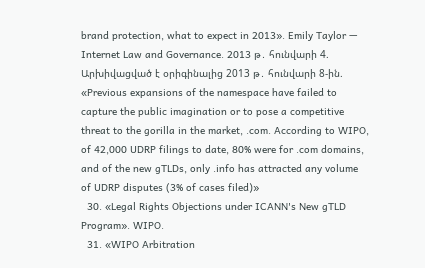brand protection, what to expect in 2013». Emily Taylor — Internet Law and Governance. 2013 թ․ հունվարի 4. Արխիվացված է օրիգինալից 2013 թ․ հունվարի 8-ին. «Previous expansions of the namespace have failed to capture the public imagination or to pose a competitive threat to the gorilla in the market, .com. According to WIPO, of 42,000 UDRP filings to date, 80% were for .com domains, and of the new gTLDs, only .info has attracted any volume of UDRP disputes (3% of cases filed)»
  30. «Legal Rights Objections under ICANN's New gTLD Program». WIPO.
  31. «WIPO Arbitration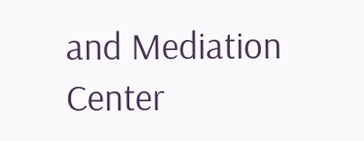and Mediation Center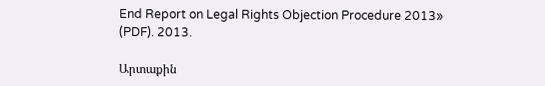End Report on Legal Rights Objection Procedure 2013» (PDF). 2013.

Արտաքին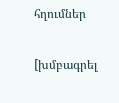հղումներ

[խմբագրել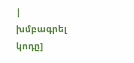| խմբագրել կոդը]